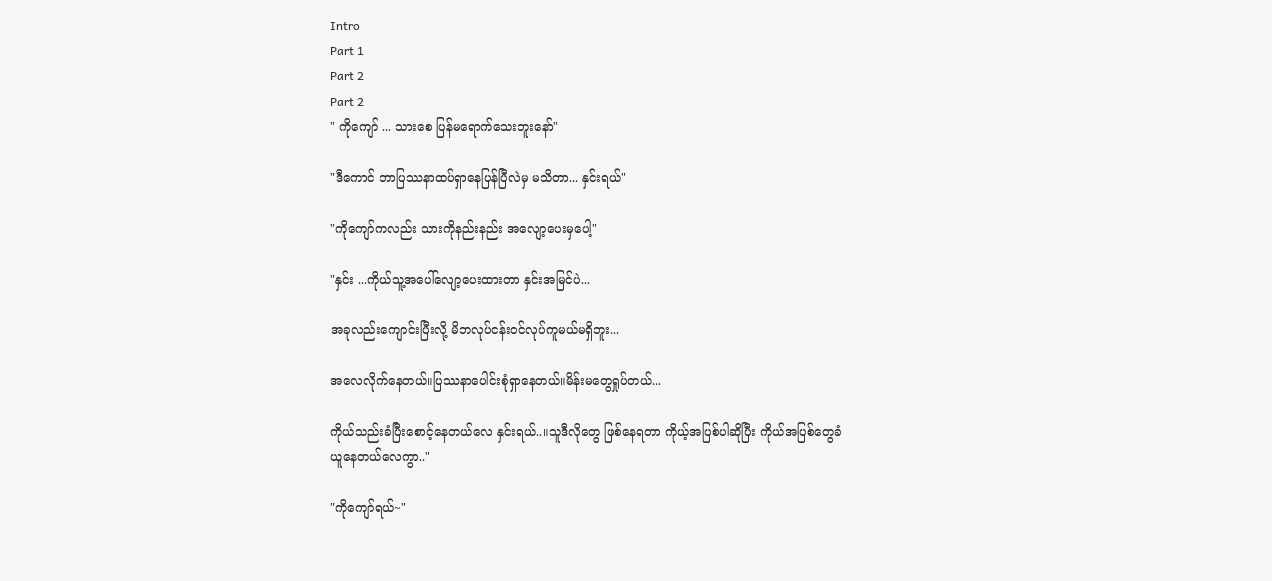Intro
Part 1
Part 2
Part 2
" ကိုကျော် ... သားစေ ပြန်မရောက်သေးဘူးနော်"

"ဒီကောင် ဘာပြဿနာထပ်ရှာနေပြန်ပြီလဲမှ မသိတာ... နှင်းရယ်"

"ကိုကျော်ကလည်း သားကိုနည်းနည်း အလျော့ပေးမှပေါ့"

"နှင်း ...ကိုယ်သူ့အပေါ်လျော့ပေးထားတာ နှင်းအမြင်ပဲ...

အခုလည်းကျောင်းပြီးလို့ မိဘလုပ်ငန်းဝင်လုပ်ကူမယ်မရှိဘူး...

အလေလိုက်နေတယ်။ပြဿနာပေါင်းစုံရှာနေတယ်။မိန်းမတွေရှုပ်တယ်...

ကိုယ်သည်းခံပြီးစောင့်နေတယ်လေ နှင်းရယ်..။သူဒီလိုတွေ ဖြစ်နေရတာ ကိုယ့်အပြစ်ပါဆိုပြီး ကိုယ်အပြစ်တွေခံယူနေတယ်လေကွာ.."

"ကိုကျော်ရယ်~"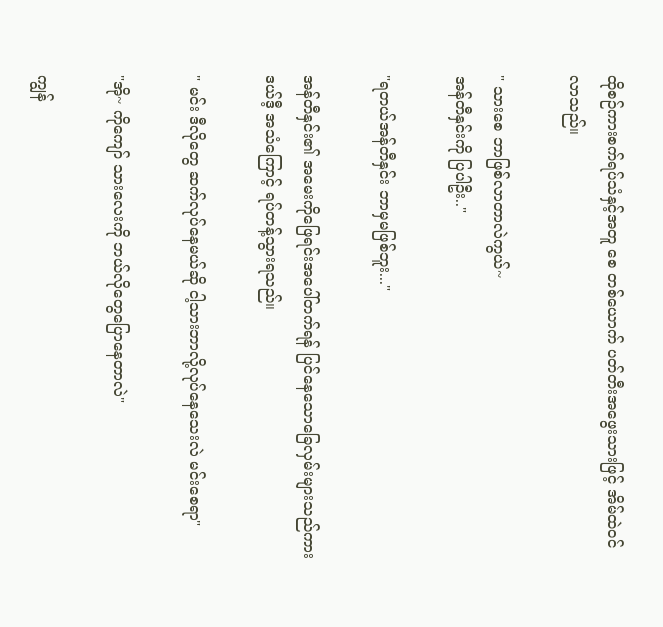ထိုစဉ်ကားစက်ရပ်သံနှင့်အတူ စေ တစ်ယောက် ပတ်တီးအဖွေးသားဖြင့် အိမ်ထဲဝင်လာသည်။

" သားစေ ဘာဖြစ်လာတာလဲကွယ်~
အန်တီနှင်းကို ပြပါဦး.."

"ရတယ်အန်တီနှင်း ဘာမှမဖြစ်ဘူး..."

အန်တီနှင်း၏ အမေးကိုဖြေရင်းအပေါ်တက်ရန် ပြင်နေသောခြေလှမ်းများသည်ကား ဒယ်ဒီ့ အသံကြောင့် ရပ်တန့်သွားရသည်။

" မင်း ဒီလိုတွေ ဆက်လုပ်နေမယ်ဆို ငါ့သားဘာလို့လုပ်နေသေးလဲ မင်းစေရာ"

"အို~ ကိုကျော် သားလေးကို ဘယ်လိုတွေပြောနေတာလဲ"

ကျွန်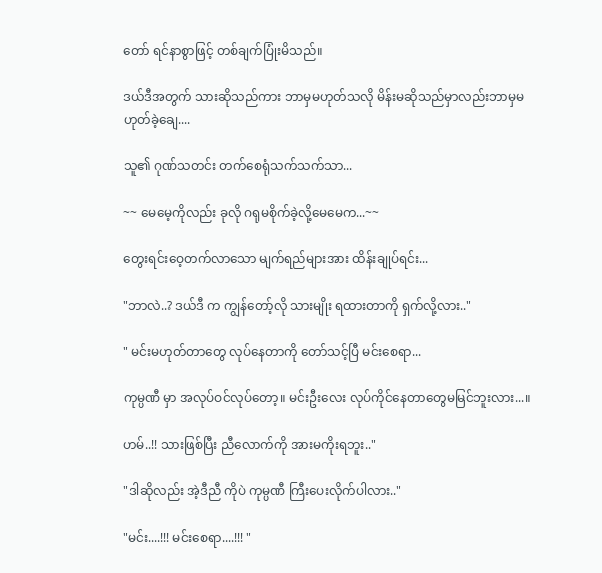တော် ရင်နာစွာဖြင့် တစ်ချက်ပြုံးမိသည်။

ဒယ်ဒီအတွက် သားဆိုသည်ကား ဘာမှမဟုတ်သလို မိန်းမဆိုသည်မှာလည်းဘာမှမဟုတ်ခဲ့ချေ....

သူ၏ ဂုဏ်သတင်း တက်စေရုံသက်သက်သာ...

~~ မေမေ့ကိုလည်း ခုလို ဂရုမစိုက်ခဲ့လို့မေမေက...~~

တွေးရင်းဝေ့တက်လာသော မျက်ရည်များအား ထိန်းချုပ်ရင်း...

"ဘာလဲ..? ဒယ်ဒီ က ကျွန်တော့်လို သားမျိုး ရထားတာကို ရှက်လို့လား.."

" မင်းမဟုတ်တာတွေ လုပ်နေတာကို တော်သင့်ပြီ မင်းစေရာ...

ကုမ္ပဏီ မှာ အလုပ်ဝင်လုပ်တော့။ မင်းဦးလေး လုပ်ကိုင်နေတာတွေမမြင်ဘူးလား...။

ဟမ်..!! သားဖြစ်ပြီး ညီလောက်ကို အားမကိုးရဘူး.."

"ဒါဆိုလည်း အဲ့ဒီညီ ကိုပဲ ကုမ္ပဏီ ကြီးပေးလိုက်ပါလား.."

"မင်း....!!! မင်းစေရာ....!!! "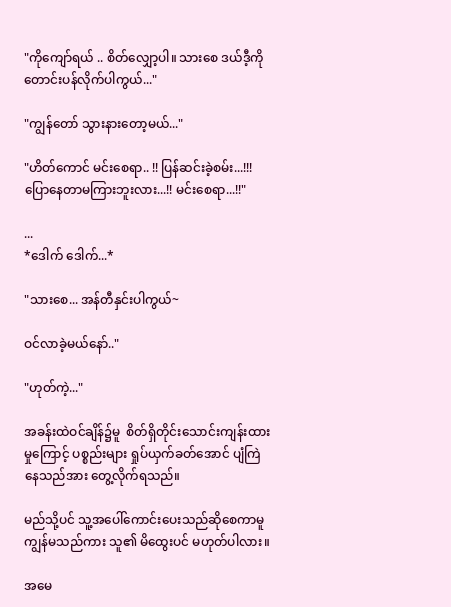"ကိုကျော်ရယ် .. စိတ်လျှော့ပါ။ သားစေ ဒယ်ဒီ့ကို တောင်းပန်လိုက်ပါကွယ်..."

"ကျွန်တော် သွားနားတော့မယ်..."

"ဟိတ်ကောင် မင်းစေရာ.. !! ပြန်ဆင်းခဲ့စမ်း...!!! ပြောနေတာမကြားဘူးလား...!! မင်းစေရာ...!!"

...
*ဒေါက် ဒေါက်...*

"သားစေ... အန်တီနှင်းပါကွယ်~

ဝင်လာခဲ့မယ်နော်.."

"ဟုတ်ကဲ့..."

အခန်းထဲဝင်ချိန်၌မူ  စိတ်ရှိတိုင်းသောင်းကျန်းထားမှုကြောင့် ပစ္စည်းများ ရှုပ်ယှက်ခတ်အောင် ပျံကြဲနေသည်အား တွေ့လိုက်ရသည်။

မည်သို့ပင် သူ့အပေါ်ကောင်းပေးသည်ဆိုစေကာမူ ကျွန်မသည်ကား သူ၏ မိထွေးပင် မဟုတ်ပါလား။

အမေ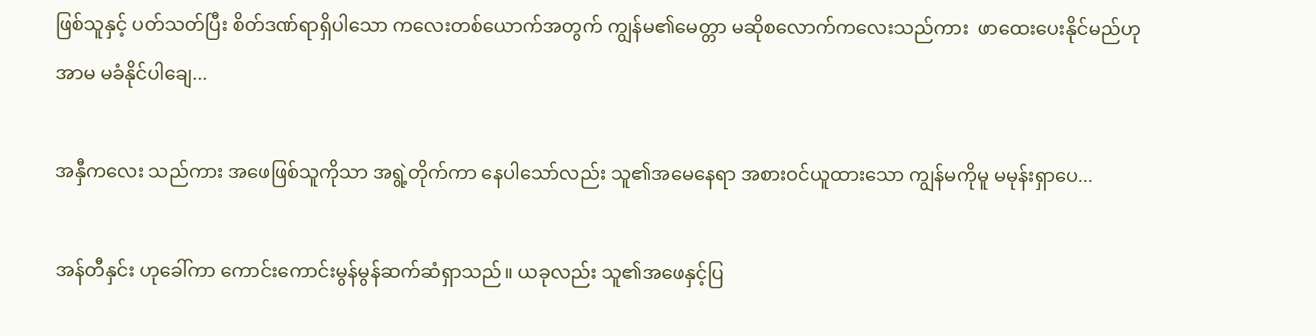ဖြစ်သူနှင့် ပတ်သတ်ပြီး စိတ်ဒဏ်ရာရှိပါသော ကလေးတစ်ယောက်အတွက် ကျွန်မ၏မေတ္တာ မဆိုစလောက်ကလေးသည်ကား  ဖာထေးပေးနိုင်မည်ဟု အာမ မခံနိုင်ပါချေ...

အနှီကလေး သည်ကား အဖေဖြစ်သူကိုသာ အရွဲ့တိုက်ကာ နေပါသော်လည်း သူ၏အမေနေရာ အစားဝင်ယူထားသော ကျွန်မကိုမူ မမုန်းရှာပေ...

အန်တီနှင်း ဟုခေါ်ကာ ကောင်းကောင်းမွန်မွန်ဆက်ဆံရှာသည်။ ယခုလည်း သူ၏အဖေနှင့်ပြ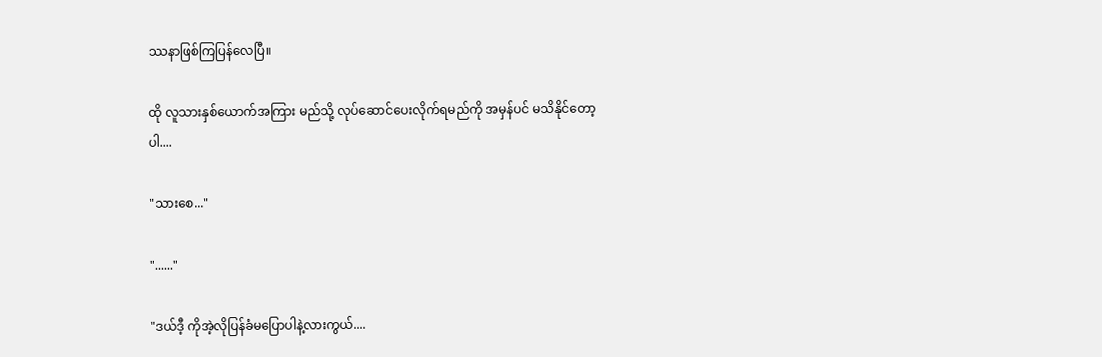ဿနာဖြစ်ကြပြန်လေပြီ။

ထို လူသားနှစ်ယောက်အကြား မည်သို့ လုပ်ဆောင်ပေးလိုက်ရမည်ကို အမှန်ပင် မသိနိုင်တော့ပါ....

"သားစေ..."

"......"

"ဒယ်ဒီ့ ကိုအဲ့လိုပြန်ခံမပြောပါနဲ့လားကွယ်....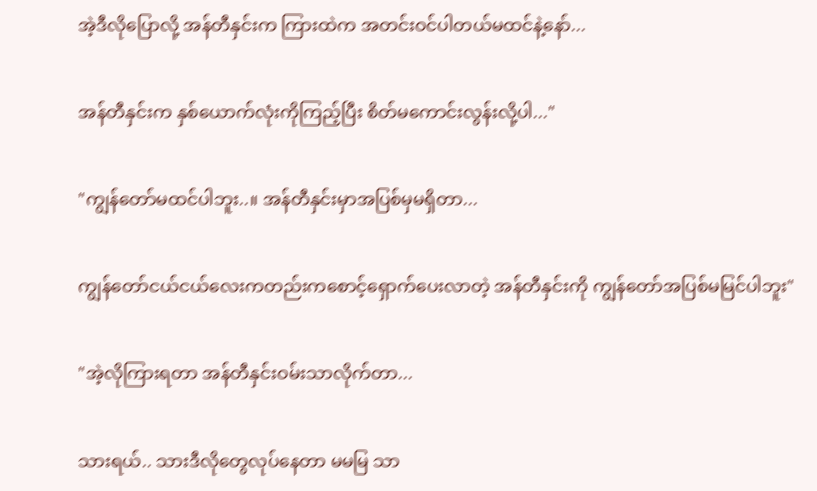အဲ့ဒီလိုပြောလို့ အန်တီနှင်းက ကြားထဲက အတင်းဝင်ပါတယ်မထင်နဲ့နော်...

အန်တီနှင်းက နှစ်ယောက်လုံးကိုကြည့်ပြီး စိတ်မကောင်းလွန်းလို့ပါ..."

"ကျွန်တော်မထင်ပါဘူး..။ အန်တီနှင်းမှာအပြစ်မှမရှိတာ...

ကျွန်တော်ငယ်ငယ်လေးကတည်းကစောင့်ရှောက်ပေးလာတဲ့ အန်တီနှင်းကို ကျွန်တော်အပြစ်မမြင်ပါဘူး"

"အဲ့လိုကြားရတာ အန်တီနှင်းဝမ်းသာလိုက်တာ...

သားရယ်.. သားဒီလိုတွေလုပ်နေတာ မမမြ သာ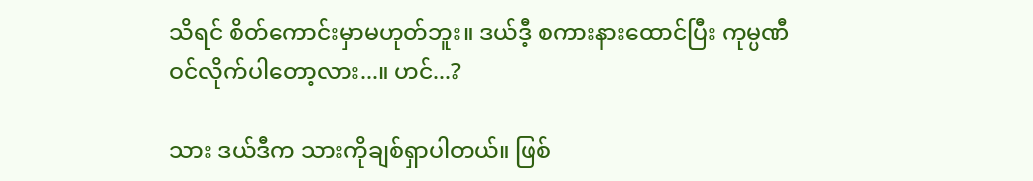သိရင် စိတ်ကောင်းမှာမဟုတ်ဘူး။ ဒယ်ဒီ့ စကားနားထောင်ပြီး ကုမ္ပဏီ ဝင်လိုက်ပါတော့လား...။ ဟင်...?

သား ဒယ်ဒီက သားကိုချစ်ရှာပါတယ်။ ဖြစ်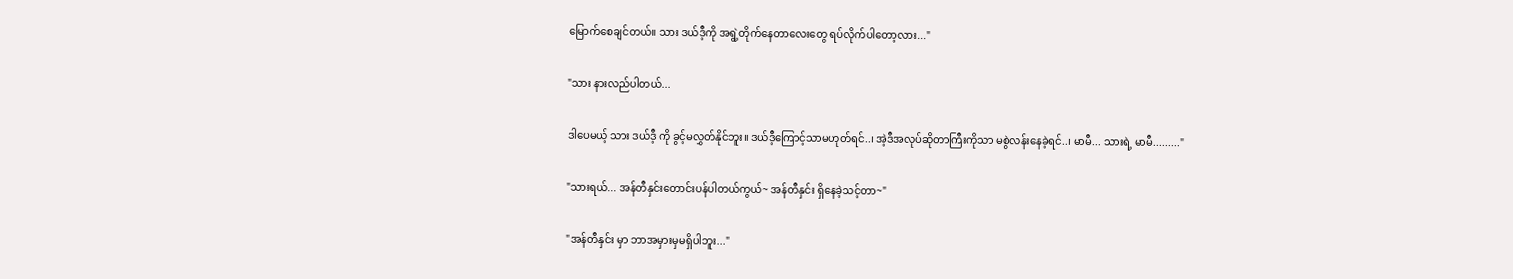မြောက်စေချင်တယ်။ သား ဒယ်ဒီ့ကို အရွဲ့တိုက်နေတာလေးတွေ ရပ်လိုက်ပါတော့လား..."

"သား နားလည်ပါတယ်...

ဒါပေမယ့် သား ဒယ်ဒီ့ ကို ခွင့်မလွှတ်နိုင်ဘူး။ ဒယ်ဒီ့ကြောင့်သာမဟုတ်ရင်..၊ အဲ့ဒီအလုပ်ဆိုတာကြီးကိုသာ မစွဲလန်းနေခဲ့ရင်..၊ မာမီ... သားရဲ့ မာမီ........."

"သားရယ်... အန်တီနှင်းတောင်းပန်ပါတယ်ကွယ်~ အန်တီနှင်း ရှိနေခဲ့သင့်တာ~"

"အန်တီနှင်း မှာ ဘာအမှားမှမရှိပါဘူး..."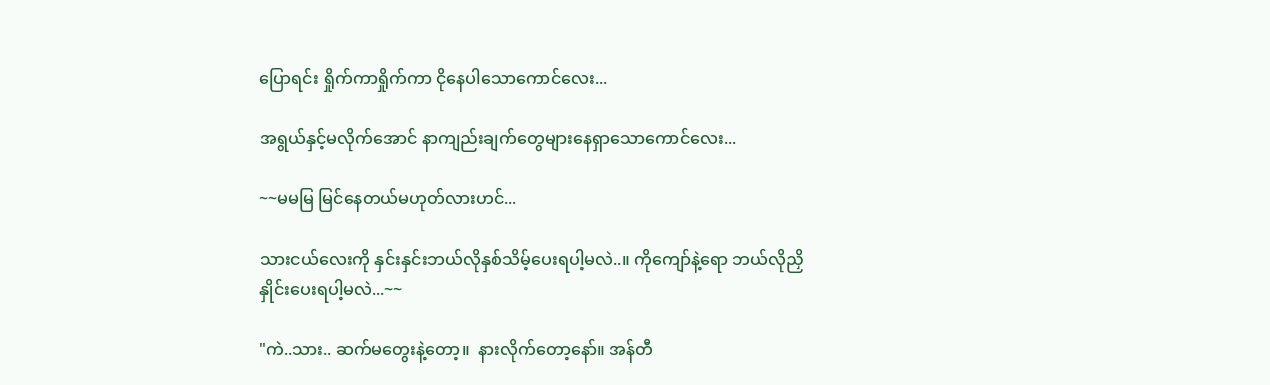ပြောရင်း ရှိုက်ကာရှိုက်ကာ ငိုနေပါသောကောင်လေး...

အရွယ်နှင့်မလိုက်အောင် နာကျည်းချက်တွေများနေရှာသောကောင်လေး...

~~မမမြ မြင်နေတယ်မဟုတ်လားဟင်...

သားငယ်လေးကို နှင်းနှင်းဘယ်လိုနှစ်သိမ့်ပေးရပါ့မလဲ..။ ကိုကျော်နဲ့ရော ဘယ်လိုညှိနှိုင်းပေးရပါ့မလဲ...~~

"ကဲ..သား.. ဆက်မတွေးနဲ့တော့။  နားလိုက်တော့နော်။ အန်တီ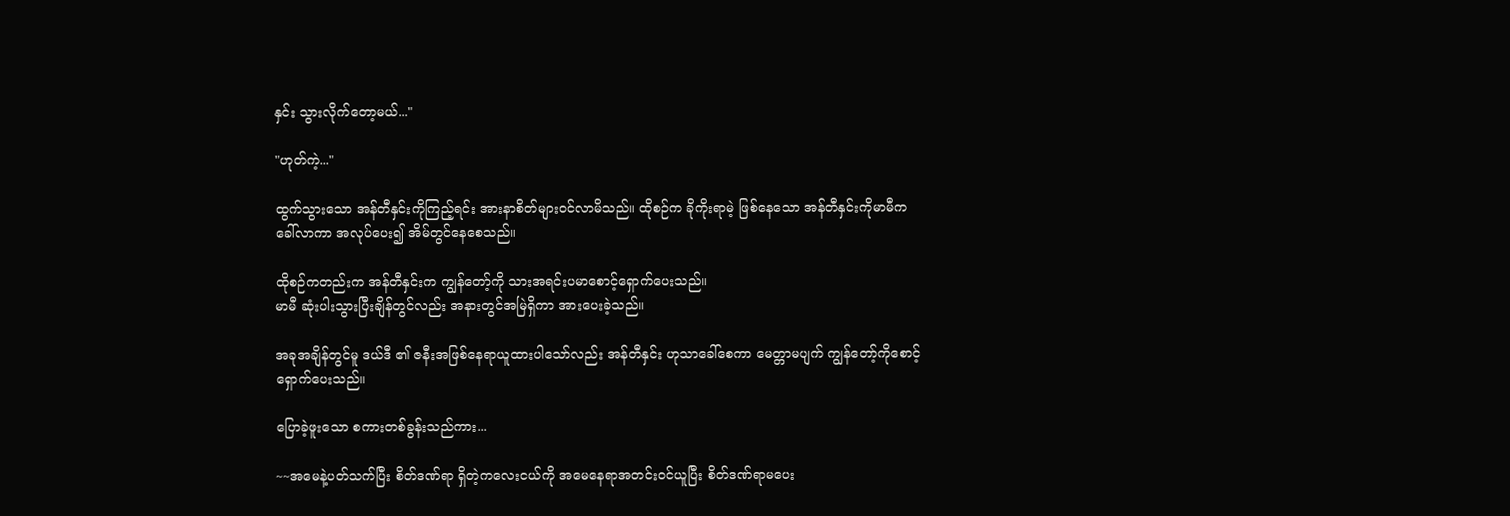နှင်း သွားလိုက်တော့မယ်..."

"ဟုတ်ကဲ့..."

ထွက်သွားသော အန်တီနှင်းကိုကြည့်ရင်း အားနာစိတ်များဝင်လာမိသည်။ ထိုစဉ်က ခိုကိုးရာမဲ့ ဖြစ်နေသော အန်တီနှင်းကိုမာမီကခေါ်လာကာ အလုပ်ပေး၍ အိမ်တွင်နေစေသည်။

ထိုစဉ်ကတည်းက အန်တီနှင်းက ကျွန်တော့်ကို သားအရင်းပမာစောင့်ရှောက်ပေးသည်။
မာမီ ဆုံးပါးသွားပြီးချိန်တွင်လည်း အနားတွင်အမြဲရှိကာ အားပေးခဲ့သည်။

အခုအချိန်တွင်မူ ဒယ်ဒီ ၏ ဇနီးအဖြစ်နေရာယူထားပါသော်လည်း အန်တီနှင်း ဟုသာခေါ်စေကာ မေတ္တာမပျက် ကျွန်တော့်ကိုစောင့်ရှောက်ပေးသည်။

ပြောခဲ့ဖူးသော စကားတစ်ခွန်းသည်ကား...

~~အမေနဲ့ပတ်သက်ပြီး စိတ်ဒဏ်ရာ ရှိတဲ့ကလေးငယ်ကို အမေနေရာအတင်းဝင်ယူပြီး စိတ်ဒဏ်ရာမပေး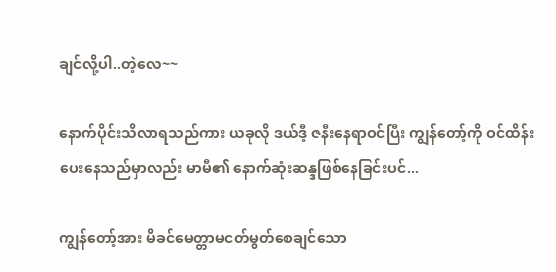ချင်လို့ပါ..တဲ့လေ~~

နောက်ပိုင်းသိလာရသည်ကား ယခုလို ဒယ်ဒီ့ ဇနီးနေရာဝင်ပြီး ကျွန်တော့်ကို ဝင်ထိန်းပေးနေသည်မှာလည်း မာမီ၏ နောက်ဆုံးဆန္ဒဖြစ်နေခြင်းပင်...

ကျွန်တော့်အား မိခင်မေတ္တာမငတ်မွတ်စေချင်သော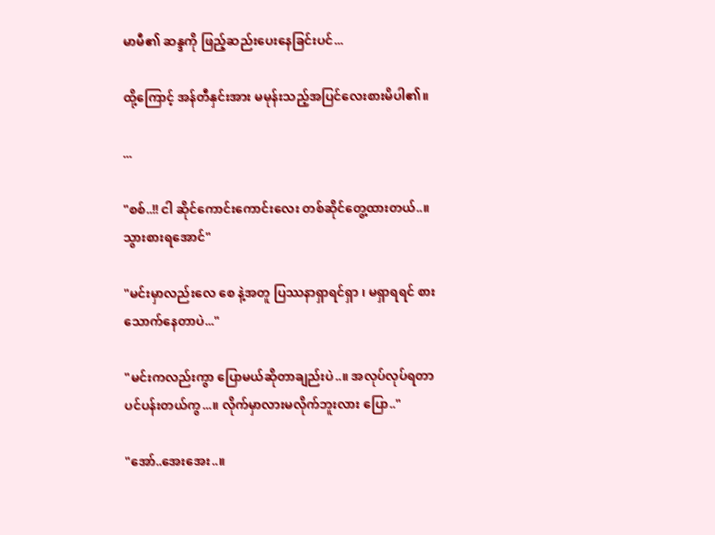မာမီ၏ ဆန္ဒကို ဖြည့်ဆည်းပေးနေခြင်းပင်...

ထို့ကြောင့် အန်တီနှင်းအား မမုန်းသည့်အပြင်လေးစားမိပါ၏။

...

"စစ်..!! ငါ ဆိုင်ကောင်းကောင်းလေး တစ်ဆိုင်တွေ့ထားတယ်..။ သွားစားရအောင်"

"မင်းမှာလည်းလေ စေ နဲ့အတူ ပြဿနာရှာရင်ရှာ ၊ မရှာရရင် စားသောက်နေတာပဲ..."

"မင်းကလည်းကွာ ပြောမယ်ဆိုတာချည်းပဲ..။ အလုပ်လုပ်ရတာပင်ပန်းတယ်ကွ...။ လိုက်မှာလားမလိုက်ဘူးလား ပြော.."

"အော်..အေးအေး..။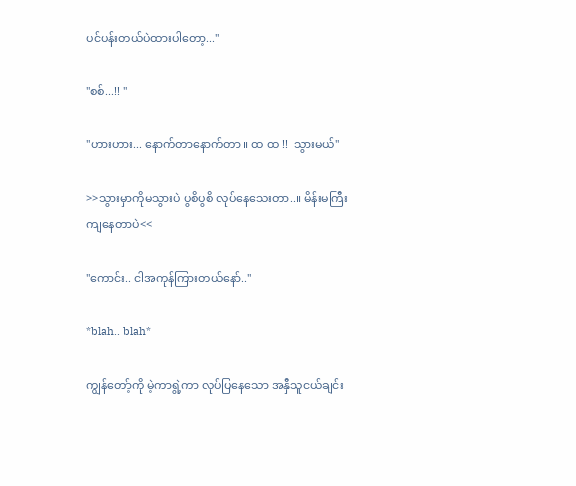ပင်ပန်းတယ်ပဲထားပါတော့..."

"စစ်...!! "

"ဟားဟား... နောက်တာနောက်တာ ။ ထ ထ !!  သွားမယ်"

>>သွားမှာကိုမသွားပဲ ပွစိပွစိ လုပ်နေသေးတာ..။ မိန်းမကြီးကျနေတာပဲ<<

"ကောင်း.. ငါအကုန်ကြားတယ်နော်.."

*blah.. blah*

ကျွန်တော့်ကို မဲ့ကာရွဲ့ကာ လုပ်ပြနေသော အနှီသူငယ်ချင်း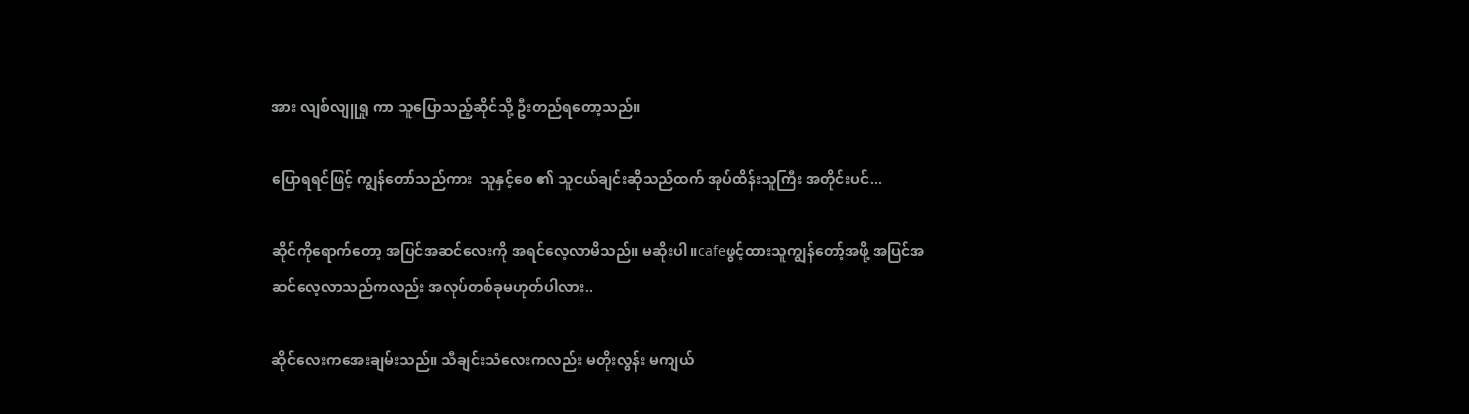အား လျစ်လျူရှု ကာ သူပြောသည့်ဆိုင်သို့ ဦးတည်ရတော့သည်။

ပြောရရင်ဖြင့် ကျွန်တော်သည်ကား  သူနှင့်စေ ၏ သူငယ်ချင်းဆိုသည်ထက် အုပ်ထိန်းသူကြီး အတိုင်းပင်...

ဆိုင်ကိုရောက်တော့ အပြင်အဆင်လေးကို အရင်လေ့လာမိသည်။ မဆိုးပါ။cafeဖွင့်ထားသူကျွန်တော့်အဖို့ အပြင်အဆင်လေ့လာသည်ကလည်း အလုပ်တစ်ခုမဟုတ်ပါလား..

ဆိုင်လေးကအေးချမ်းသည်။ သီချင်းသံလေးကလည်း မတိုးလွန်း မကျယ်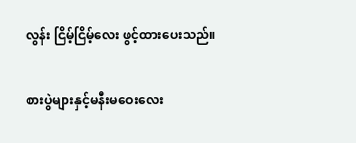လွန်း ငြိမ့်ငြိမ့်လေး ဖွင့်ထားပေးသည်။

စားပွဲများနှင့်မနီးမဝေးလေး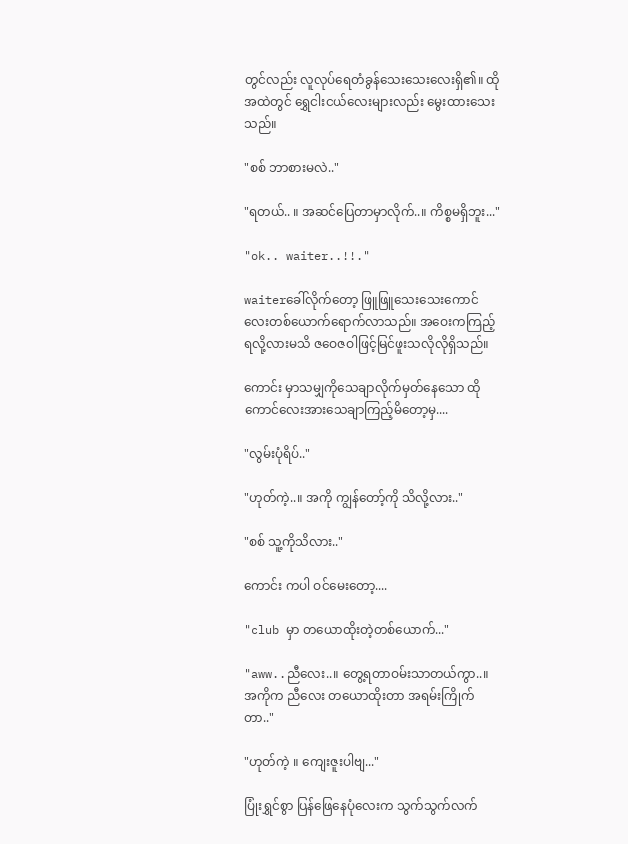တွင်လည်း လူလုပ်ရေတံခွန်သေးသေးလေးရှိ၏။ ထိုအထဲတွင် ရွှေငါးငယ်လေးများလည်း မွေးထားသေးသည်။

"စစ် ဘာစားမလဲ.."

"ရတယ်.. ။ အဆင်ပြေတာမှာလိုက်..။ ကိစ္စမရှိဘူး..."

"ok.. waiter..!!."

waiterခေါ်လိုက်တော့ ဖြူဖြူသေးသေးကောင်လေးတစ်ယောက်ရောက်လာသည်။ အဝေးကကြည့်ရလို့လားမသိ ဇဝေဇဝါဖြင့်မြင်ဖူးသလိုလိုရှိသည်။

ကောင်း မှာသမျှကိုသေချာလိုက်မှတ်နေသော ထိုကောင်လေးအားသေချာကြည့်မိတော့မှ....

"လွမ်းပုံရိပ်.."

"ဟုတ်ကဲ့..။ အကို ကျွန်တော့်ကို သိလို့လား.."

"စစ် သူ့ကိုသိလား.."

ကောင်း ကပါ ဝင်မေးတော့....

"club မှာ တယောထိုးတဲ့တစ်ယောက်..."

"aww..ညီလေး..။ တွေ့ရတာဝမ်းသာတယ်ကွာ..။ အကိုက ညီလေး တယောထိုးတာ အရမ်းကြိုက်တာ.."

"ဟုတ်ကဲ့ ။ ကျေးဇူးပါဗျ..."

ပြုံးရွှင်စွာ ပြန်ဖြေနေပုံလေးက သွက်သွက်လက်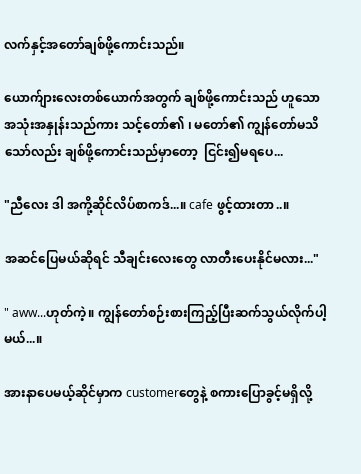လက်နှင့်အတော်ချစ်ဖို့ကောင်းသည်။

ယောက်ျားလေးတစ်ယောက်အတွက် ချစ်ဖို့ကောင်းသည် ဟူသော အသုံးအနှုန်းသည်ကား သင့်တော်၏ ၊ မတော်၏ ကျွန်တော်မသိသော်လည်း ချစ်ဖို့ကောင်းသည်မှာတော့  ငြင်း၍မရပေ...

"ညီလေး ဒါ အကို့ဆိုင်လိပ်စာကဒ်...။ cafe ဖွင့်ထားတာ..။

အဆင်ပြေမယ်ဆိုရင် သီချင်းလေးတွေ လာတီးပေးနိုင်မလား..."

" aww...ဟုတ်ကဲ့။ ကျွန်တော်စဉ်းစားကြည့်ပြီးဆက်သွယ်လိုက်ပါ့မယ်...။

အားနာပေမယ့်ဆိုင်မှာက customerတွေနဲ့ စကားပြောခွင့်မရှိလို့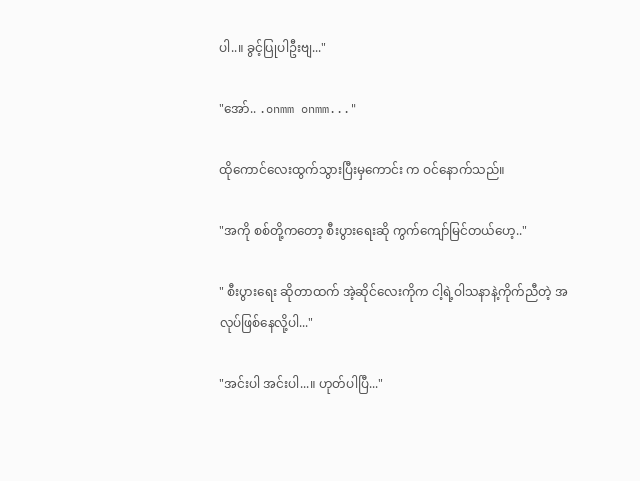ပါ..။ ခွင့်ပြုပါဦးဗျ..."

"အော်.. .onmm onmm..."

ထိုကောင်လေးထွက်သွားပြီးမှကောင်း က ဝင်နောက်သည်။

"အကို စစ်တို့ကတော့ စီးပွားရေးဆို ကွက်ကျော်မြင်တယ်ဟေ့.."

" စီးပွားရေး ဆိုတာထက် အဲ့ဆိုင်လေးကိုက ငါ့ရဲ့ဝါသနာနဲ့ကိုက်ညီတဲ့ အလုပ်ဖြစ်နေလို့ပါ..."

"အင်းပါ အင်းပါ...။ ဟုတ်ပါပြီ..."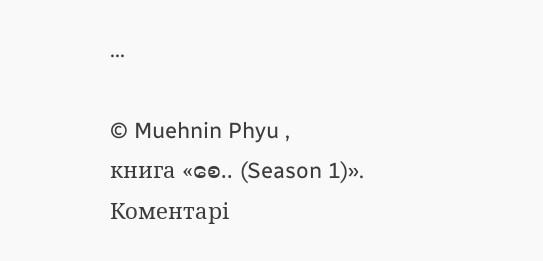...

© Muehnin Phyu ,
книга «စေ.. (Season 1)».
Коментарі